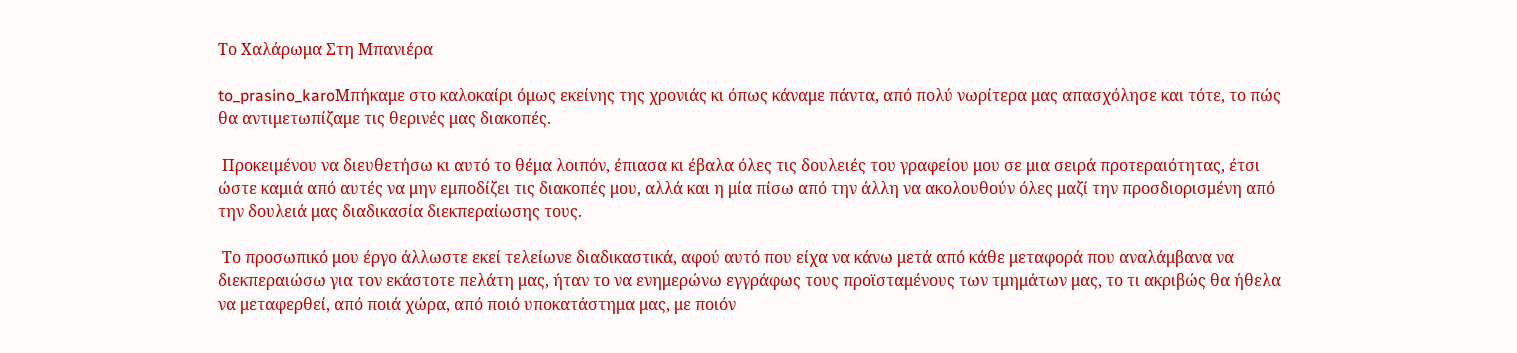Το Χαλάρωμα Στη Μπανιέρα

to_prasino_karoΜπήκαμε στο καλοκαίρι όμως εκείνης της χρονιάς κι όπως κάναμε πάντα, από πολύ νωρίτερα μας απασχόλησε και τότε, το πώς θα αντιμετωπίζαμε τις θερινές μας διακοπές.

 Προκειμένου να διευθετήσω κι αυτό το θέμα λοιπόν, έπιασα κι έβαλα όλες τις δουλειές του γραφείου μου σε μια σειρά προτεραιότητας, έτσι ώστε καμιά από αυτές να μην εμποδίζει τις διακοπές μου, αλλά και η μία πίσω από την άλλη να ακολουθούν όλες μαζί την προσδιορισμένη από την δουλειά μας διαδικασία διεκπεραίωσης τους.

 Το προσωπικό μου έργο άλλωστε εκεί τελείωνε διαδικαστικά, αφού αυτό που είχα να κάνω μετά από κάθε μεταφορά που αναλάμβανα να διεκπεραιώσω για τον εκάστοτε πελάτη μας, ήταν το να ενημερώνω εγγράφως τους προϊσταμένους των τμημάτων μας, το τι ακριβώς θα ήθελα να μεταφερθεί, από ποιά χώρα, από ποιό υποκατάστημα μας, με ποιόν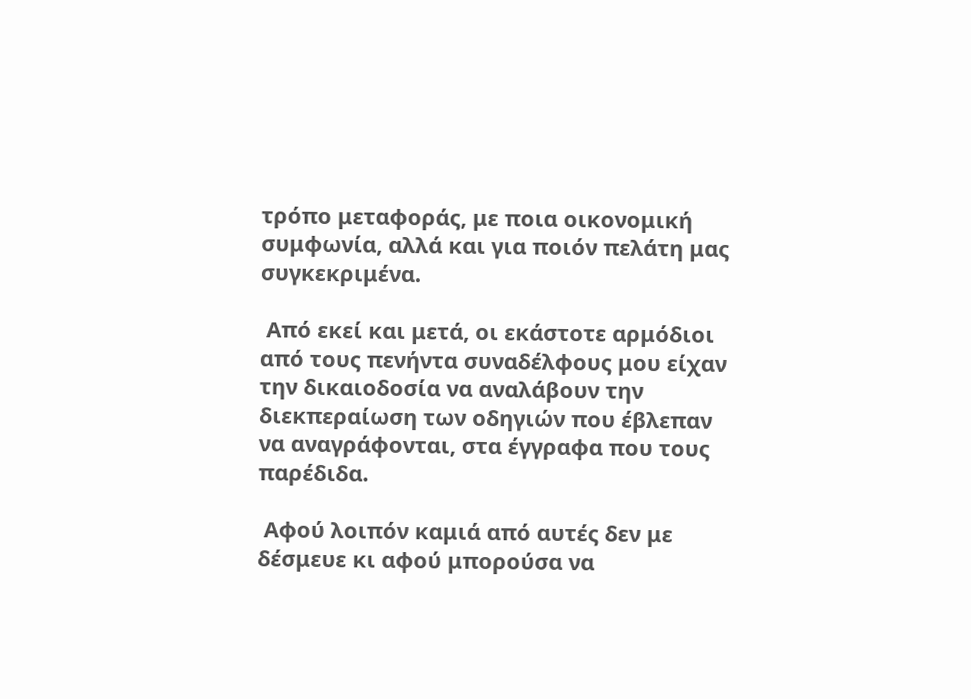τρόπο μεταφοράς, με ποια οικονομική συμφωνία, αλλά και για ποιόν πελάτη μας συγκεκριμένα.

 Από εκεί και μετά, οι εκάστοτε αρμόδιοι από τους πενήντα συναδέλφους μου είχαν την δικαιοδοσία να αναλάβουν την διεκπεραίωση των οδηγιών που έβλεπαν να αναγράφονται, στα έγγραφα που τους παρέδιδα.

 Αφού λοιπόν καμιά από αυτές δεν με δέσμευε κι αφού μπορούσα να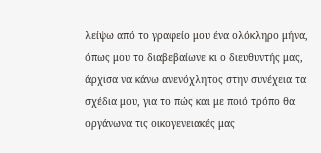λείψω από το γραφείο μου ένα ολόκληρο μήνα, όπως μου το διαβεβαίωνε κι ο διευθυντής μας, άρχισα να κάνω ανενόχλητος στην συνέχεια τα σχέδια μου, για το πώς και με ποιό τρόπο θα οργάνωνα τις οικογενειακές μας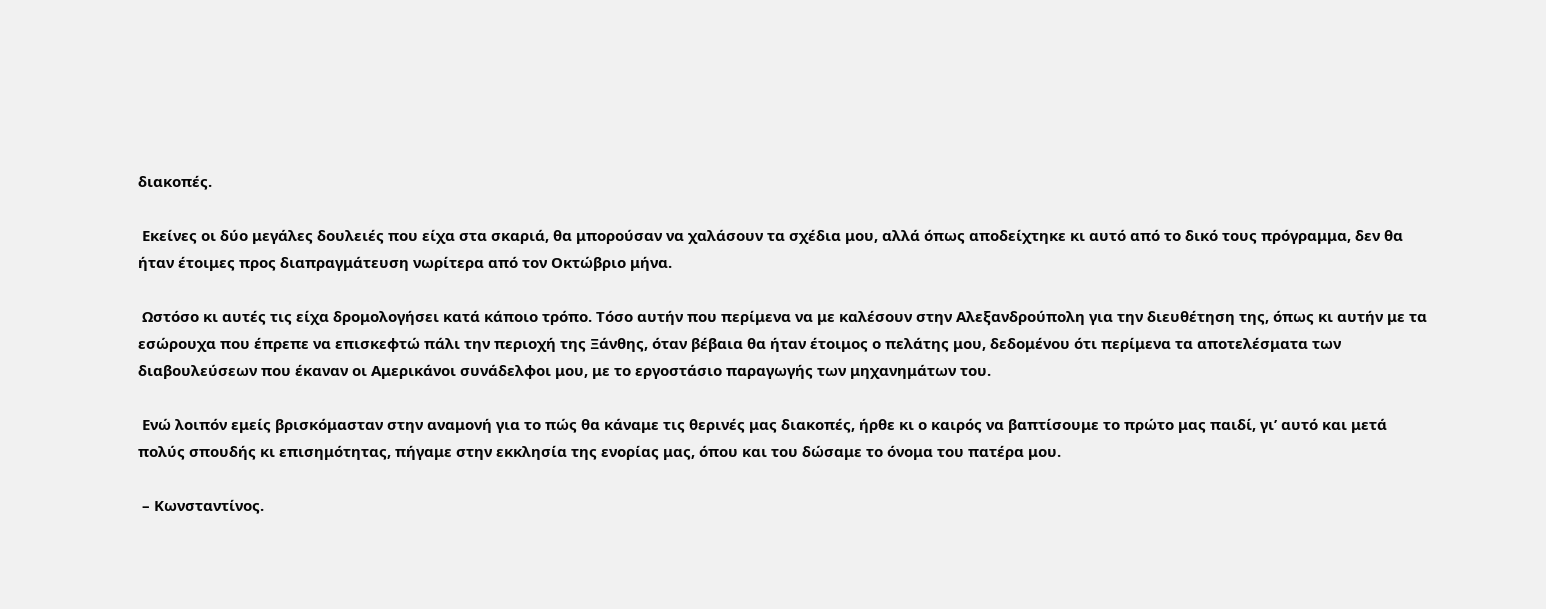διακοπές.

 Εκείνες οι δύο μεγάλες δουλειές που είχα στα σκαριά, θα μπορούσαν να χαλάσουν τα σχέδια μου, αλλά όπως αποδείχτηκε κι αυτό από το δικό τους πρόγραμμα, δεν θα ήταν έτοιμες προς διαπραγμάτευση νωρίτερα από τον Οκτώβριο μήνα.

 Ωστόσο κι αυτές τις είχα δρομολογήσει κατά κάποιο τρόπο. Τόσο αυτήν που περίμενα να με καλέσουν στην Αλεξανδρούπολη για την διευθέτηση της, όπως κι αυτήν με τα εσώρουχα που έπρεπε να επισκεφτώ πάλι την περιοχή της Ξάνθης, όταν βέβαια θα ήταν έτοιμος ο πελάτης μου, δεδομένου ότι περίμενα τα αποτελέσματα των διαβουλεύσεων που έκαναν οι Αμερικάνοι συνάδελφοι μου, με το εργοστάσιο παραγωγής των μηχανημάτων του.

 Ενώ λοιπόν εμείς βρισκόμασταν στην αναμονή για το πώς θα κάναμε τις θερινές μας διακοπές, ήρθε κι ο καιρός να βαπτίσουμε το πρώτο μας παιδί, γι’ αυτό και μετά πολύς σπουδής κι επισημότητας, πήγαμε στην εκκλησία της ενορίας μας, όπου και του δώσαμε το όνομα του πατέρα μου.

 – Κωνσταντίνος.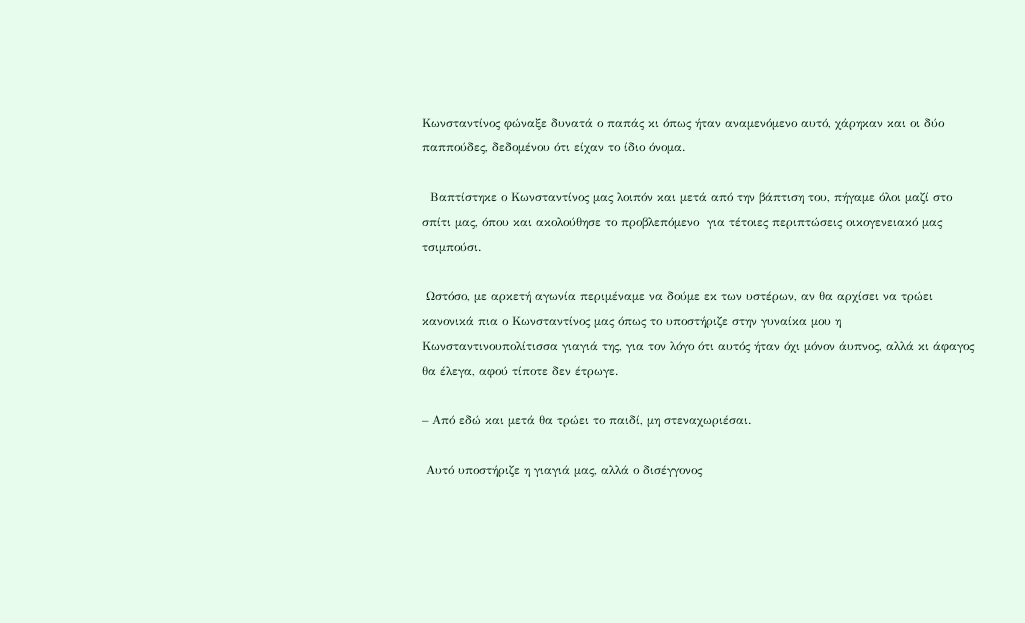Κωνσταντίνος φώναξε δυνατά ο παπάς κι όπως ήταν αναμενόμενο αυτό, χάρηκαν και οι δύο παππούδες, δεδομένου ότι είχαν το ίδιο όνομα.

  Βαπτίστηκε ο Κωνσταντίνος μας λοιπόν και μετά από την βάπτιση του, πήγαμε όλοι μαζί στο σπίτι μας, όπου και ακολούθησε το προβλεπόμενο  για τέτοιες περιπτώσεις οικογενειακό μας τσιμπούσι.

 Ωστόσο, με αρκετή αγωνία περιμέναμε να δούμε εκ των υστέρων, αν θα αρχίσει να τρώει κανονικά πια ο Κωνσταντίνος μας όπως το υποστήριζε στην γυναίκα μου η Κωνσταντινουπολίτισσα γιαγιά της, για τον λόγο ότι αυτός ήταν όχι μόνον άυπνος, αλλά κι άφαγος θα έλεγα, αφού τίποτε δεν έτρωγε.

– Από εδώ και μετά θα τρώει το παιδί, μη στεναχωριέσαι.

 Αυτό υποστήριζε η γιαγιά μας, αλλά ο δισέγγονος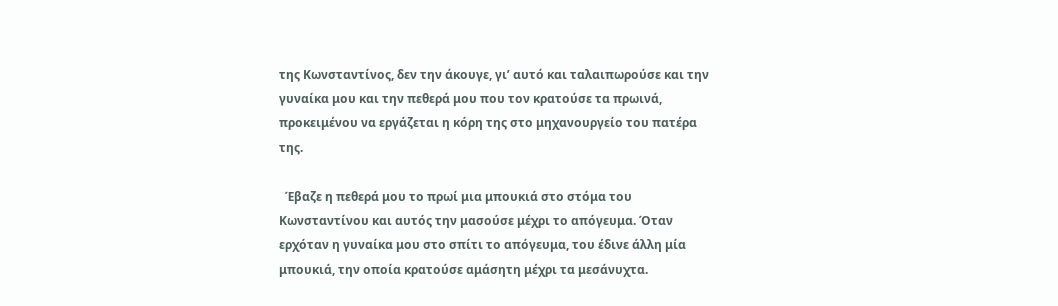της Κωνσταντίνος, δεν την άκουγε, γι’ αυτό και ταλαιπωρούσε και την γυναίκα μου και την πεθερά μου που τον κρατούσε τα πρωινά, προκειμένου να εργάζεται η κόρη της στο μηχανουργείο του πατέρα της.

  Έβαζε η πεθερά μου το πρωί μια μπουκιά στο στόμα του Κωνσταντίνου και αυτός την μασούσε μέχρι το απόγευμα. Όταν ερχόταν η γυναίκα μου στο σπίτι το απόγευμα, του έδινε άλλη μία μπουκιά, την οποία κρατούσε αμάσητη μέχρι τα μεσάνυχτα.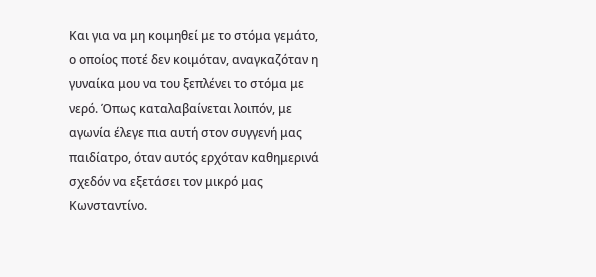Και για να μη κοιμηθεί με το στόμα γεμάτο, ο οποίος ποτέ δεν κοιμόταν, αναγκαζόταν η γυναίκα μου να του ξεπλένει το στόμα με νερό. Όπως καταλαβαίνεται λοιπόν, με αγωνία έλεγε πια αυτή στον συγγενή μας παιδίατρο, όταν αυτός ερχόταν καθημερινά σχεδόν να εξετάσει τον μικρό μας Κωνσταντίνο.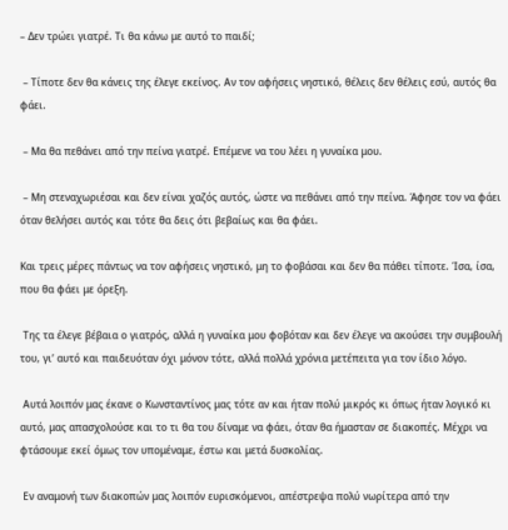– Δεν τρώει γιατρέ. Τι θα κάνω με αυτό το παιδί;

 – Τίποτε δεν θα κάνεις της έλεγε εκείνος. Αν τον αφήσεις νηστικό, θέλεις δεν θέλεις εσύ, αυτός θα φάει.

 – Μα θα πεθάνει από την πείνα γιατρέ. Επέμενε να του λέει η γυναίκα μου.

 – Μη στεναχωριέσαι και δεν είναι χαζός αυτός, ώστε να πεθάνει από την πείνα. Άφησε τον να φάει όταν θελήσει αυτός και τότε θα δεις ότι βεβαίως και θα φάει.

Και τρεις μέρες πάντως να τον αφήσεις νηστικό, μη το φοβάσαι και δεν θα πάθει τίποτε. Ίσα, ίσα, που θα φάει με όρεξη.

 Της τα έλεγε βέβαια ο γιατρός, αλλά η γυναίκα μου φοβόταν και δεν έλεγε να ακούσει την συμβουλή του, γι’ αυτό και παιδευόταν όχι μόνον τότε, αλλά πολλά χρόνια μετέπειτα για τον ίδιο λόγο.

 Αυτά λοιπόν μας έκανε ο Κωνσταντίνος μας τότε αν και ήταν πολύ μικρός κι όπως ήταν λογικό κι αυτό, μας απασχολούσε και το τι θα του δίναμε να φάει, όταν θα ήμασταν σε διακοπές. Μέχρι να φτάσουμε εκεί όμως τον υπομέναμε, έστω και μετά δυσκολίας.

 Εν αναμονή των διακοπών μας λοιπόν ευρισκόμενοι, απέστρεψα πολύ νωρίτερα από την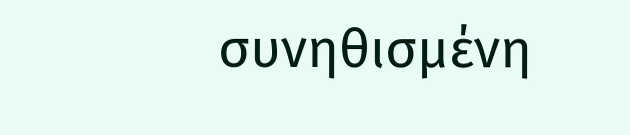συνηθισμένη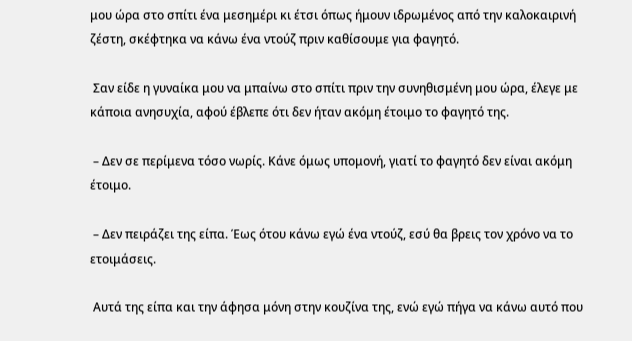μου ώρα στο σπίτι ένα μεσημέρι κι έτσι όπως ήμουν ιδρωμένος από την καλοκαιρινή ζέστη, σκέφτηκα να κάνω ένα ντούζ πριν καθίσουμε για φαγητό.

 Σαν είδε η γυναίκα μου να μπαίνω στο σπίτι πριν την συνηθισμένη μου ώρα, έλεγε με κάποια ανησυχία, αφού έβλεπε ότι δεν ήταν ακόμη έτοιμο το φαγητό της.

 – Δεν σε περίμενα τόσο νωρίς. Κάνε όμως υπομονή, γιατί το φαγητό δεν είναι ακόμη έτοιμο.

 – Δεν πειράζει της είπα. Έως ότου κάνω εγώ ένα ντούζ, εσύ θα βρεις τον χρόνο να το ετοιμάσεις.

 Αυτά της είπα και την άφησα μόνη στην κουζίνα της, ενώ εγώ πήγα να κάνω αυτό που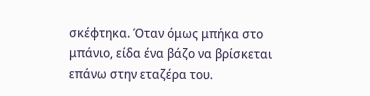σκέφτηκα. Όταν όμως μπήκα στο μπάνιο, είδα ένα βάζο να βρίσκεται επάνω στην εταζέρα του.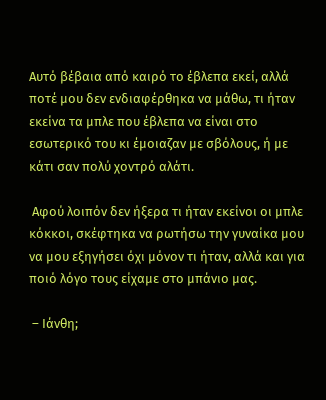Αυτό βέβαια από καιρό το έβλεπα εκεί, αλλά ποτέ μου δεν ενδιαφέρθηκα να μάθω, τι ήταν εκείνα τα μπλε που έβλεπα να είναι στο εσωτερικό του κι έμοιαζαν με σβόλους, ή με κάτι σαν πολύ χοντρό αλάτι.

 Αφού λοιπόν δεν ήξερα τι ήταν εκείνοι οι μπλε κόκκοι, σκέφτηκα να ρωτήσω την γυναίκα μου να μου εξηγήσει όχι μόνον τι ήταν, αλλά και για ποιό λόγο τους είχαμε στο μπάνιο μας.

 – Ιάνθη;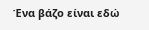Ένα βάζο είναι εδώ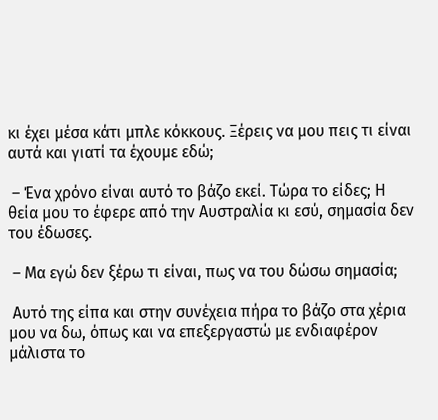κι έχει μέσα κάτι μπλε κόκκους. Ξέρεις να μου πεις τι είναι αυτά και γιατί τα έχουμε εδώ;

 – Ένα χρόνο είναι αυτό το βάζο εκεί. Τώρα το είδες; Η θεία μου το έφερε από την Αυστραλία κι εσύ, σημασία δεν του έδωσες.

 – Μα εγώ δεν ξέρω τι είναι, πως να του δώσω σημασία;

 Αυτό της είπα και στην συνέχεια πήρα το βάζο στα χέρια μου να δω, όπως και να επεξεργαστώ με ενδιαφέρον μάλιστα το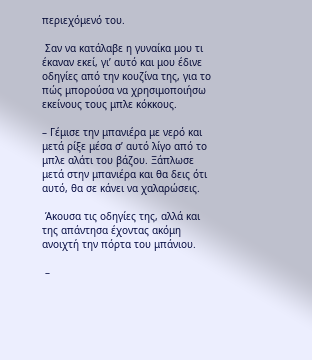περιεχόμενό του.

 Σαν να κατάλαβε η γυναίκα μου τι έκαναν εκεί, γι’ αυτό και μου έδινε οδηγίες από την κουζίνα της, για το πώς μπορούσα να χρησιμοποιήσω εκείνους τους μπλε κόκκους.

– Γέμισε την μπανιέρα με νερό και μετά ρίξε μέσα σ’ αυτό λίγο από το μπλε αλάτι του βάζου. Ξάπλωσε μετά στην μπανιέρα και θα δεις ότι αυτό, θα σε κάνει να χαλαρώσεις.

 Άκουσα τις οδηγίες της, αλλά και της απάντησα έχοντας ακόμη ανοιχτή την πόρτα του μπάνιου.

 –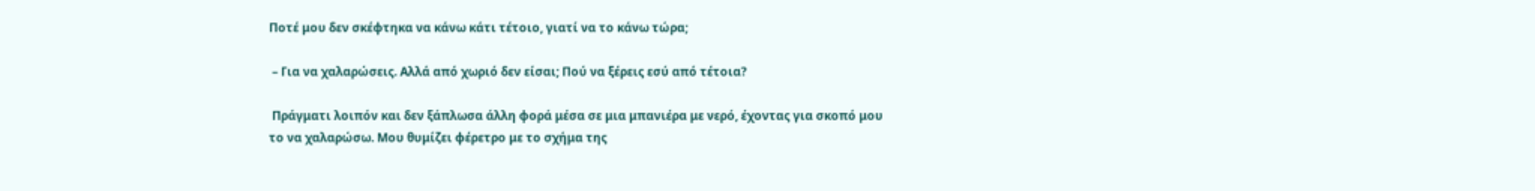Ποτέ μου δεν σκέφτηκα να κάνω κάτι τέτοιο, γιατί να το κάνω τώρα;

 – Για να χαλαρώσεις. Αλλά από χωριό δεν είσαι; Πού να ξέρεις εσύ από τέτοια?

 Πράγματι λοιπόν και δεν ξάπλωσα άλλη φορά μέσα σε μια μπανιέρα με νερό, έχοντας για σκοπό μου το να χαλαρώσω. Μου θυμίζει φέρετρο με το σχήμα της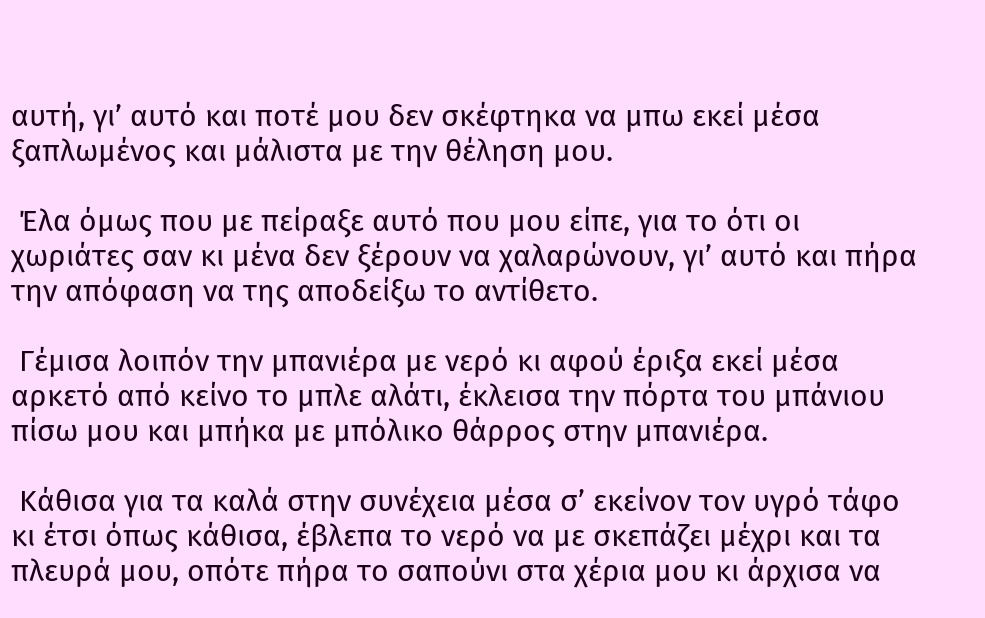αυτή, γι’ αυτό και ποτέ μου δεν σκέφτηκα να μπω εκεί μέσα ξαπλωμένος και μάλιστα με την θέληση μου.

 Έλα όμως που με πείραξε αυτό που μου είπε, για το ότι οι χωριάτες σαν κι μένα δεν ξέρουν να χαλαρώνουν, γι’ αυτό και πήρα την απόφαση να της αποδείξω το αντίθετο.

 Γέμισα λοιπόν την μπανιέρα με νερό κι αφού έριξα εκεί μέσα αρκετό από κείνο το μπλε αλάτι, έκλεισα την πόρτα του μπάνιου πίσω μου και μπήκα με μπόλικο θάρρος στην μπανιέρα.

 Κάθισα για τα καλά στην συνέχεια μέσα σ’ εκείνον τον υγρό τάφο κι έτσι όπως κάθισα, έβλεπα το νερό να με σκεπάζει μέχρι και τα πλευρά μου, οπότε πήρα το σαπούνι στα χέρια μου κι άρχισα να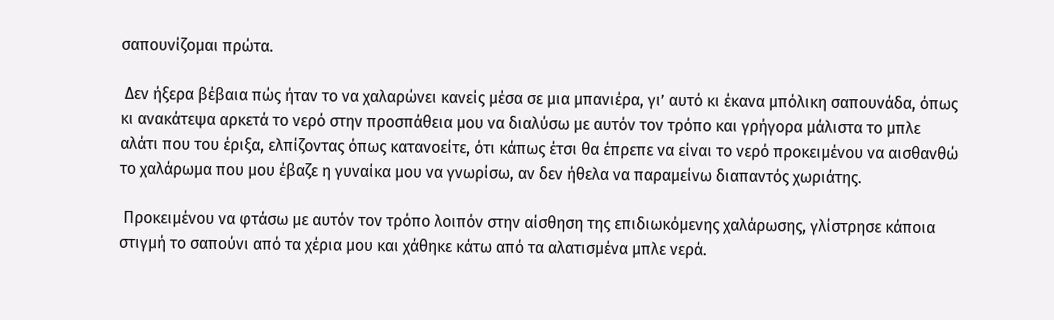σαπουνίζομαι πρώτα.

 Δεν ήξερα βέβαια πώς ήταν το να χαλαρώνει κανείς μέσα σε μια μπανιέρα, γι’ αυτό κι έκανα μπόλικη σαπουνάδα, όπως κι ανακάτεψα αρκετά το νερό στην προσπάθεια μου να διαλύσω με αυτόν τον τρόπο και γρήγορα μάλιστα το μπλε αλάτι που του έριξα, ελπίζοντας όπως κατανοείτε, ότι κάπως έτσι θα έπρεπε να είναι το νερό προκειμένου να αισθανθώ το χαλάρωμα που μου έβαζε η γυναίκα μου να γνωρίσω, αν δεν ήθελα να παραμείνω διαπαντός χωριάτης.

 Προκειμένου να φτάσω με αυτόν τον τρόπο λοιπόν στην αίσθηση της επιδιωκόμενης χαλάρωσης, γλίστρησε κάποια στιγμή το σαπούνι από τα χέρια μου και χάθηκε κάτω από τα αλατισμένα μπλε νερά.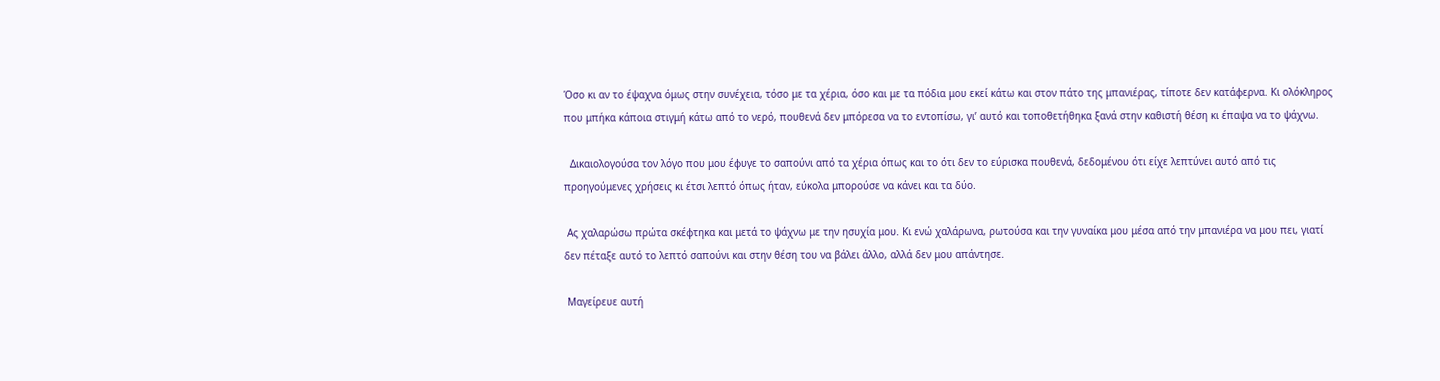Όσο κι αν το έψαχνα όμως στην συνέχεια, τόσο με τα χέρια, όσο και με τα πόδια μου εκεί κάτω και στον πάτο της μπανιέρας, τίποτε δεν κατάφερνα. Κι ολόκληρος που μπήκα κάποια στιγμή κάτω από το νερό, πουθενά δεν μπόρεσα να το εντοπίσω, γι’ αυτό και τοποθετήθηκα ξανά στην καθιστή θέση κι έπαψα να το ψάχνω.

  Δικαιολογούσα τον λόγο που μου έφυγε το σαπούνι από τα χέρια όπως και το ότι δεν το εύρισκα πουθενά, δεδομένου ότι είχε λεπτύνει αυτό από τις προηγούμενες χρήσεις κι έτσι λεπτό όπως ήταν, εύκολα μπορούσε να κάνει και τα δύο.

 Ας χαλαρώσω πρώτα σκέφτηκα και μετά το ψάχνω με την ησυχία μου. Κι ενώ χαλάρωνα, ρωτούσα και την γυναίκα μου μέσα από την μπανιέρα να μου πει, γιατί δεν πέταξε αυτό το λεπτό σαπούνι και στην θέση του να βάλει άλλο, αλλά δεν μου απάντησε.

 Μαγείρευε αυτή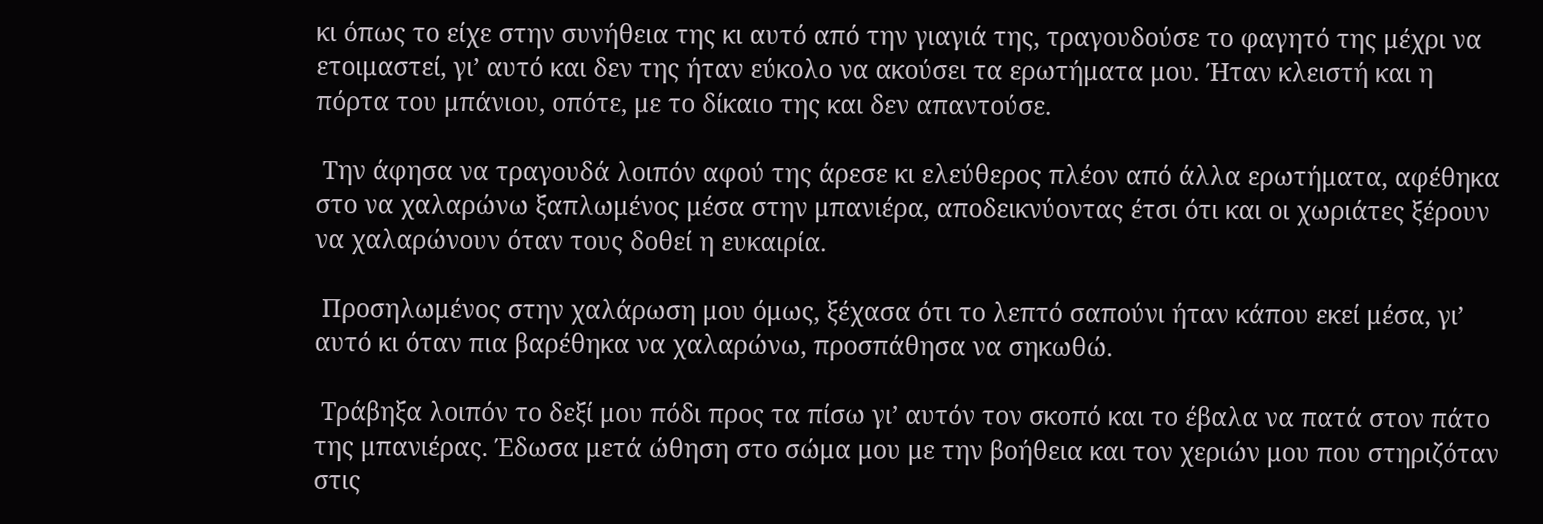κι όπως το είχε στην συνήθεια της κι αυτό από την γιαγιά της, τραγουδούσε το φαγητό της μέχρι να ετοιμαστεί, γι’ αυτό και δεν της ήταν εύκολο να ακούσει τα ερωτήματα μου. Ήταν κλειστή και η πόρτα του μπάνιου, οπότε, με το δίκαιο της και δεν απαντούσε.

 Την άφησα να τραγουδά λοιπόν αφού της άρεσε κι ελεύθερος πλέον από άλλα ερωτήματα, αφέθηκα στο να χαλαρώνω ξαπλωμένος μέσα στην μπανιέρα, αποδεικνύοντας έτσι ότι και οι χωριάτες ξέρουν να χαλαρώνουν όταν τους δοθεί η ευκαιρία.

 Προσηλωμένος στην χαλάρωση μου όμως, ξέχασα ότι το λεπτό σαπούνι ήταν κάπου εκεί μέσα, γι’ αυτό κι όταν πια βαρέθηκα να χαλαρώνω, προσπάθησα να σηκωθώ.

 Τράβηξα λοιπόν το δεξί μου πόδι προς τα πίσω γι’ αυτόν τον σκοπό και το έβαλα να πατά στον πάτο της μπανιέρας. Έδωσα μετά ώθηση στο σώμα μου με την βοήθεια και τον χεριών μου που στηριζόταν στις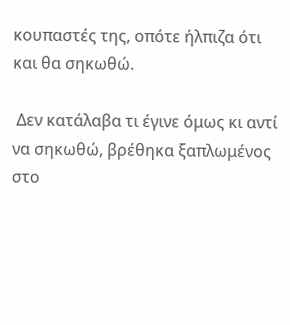κουπαστές της, οπότε ήλπιζα ότι και θα σηκωθώ.

 Δεν κατάλαβα τι έγινε όμως κι αντί να σηκωθώ, βρέθηκα ξαπλωμένος στο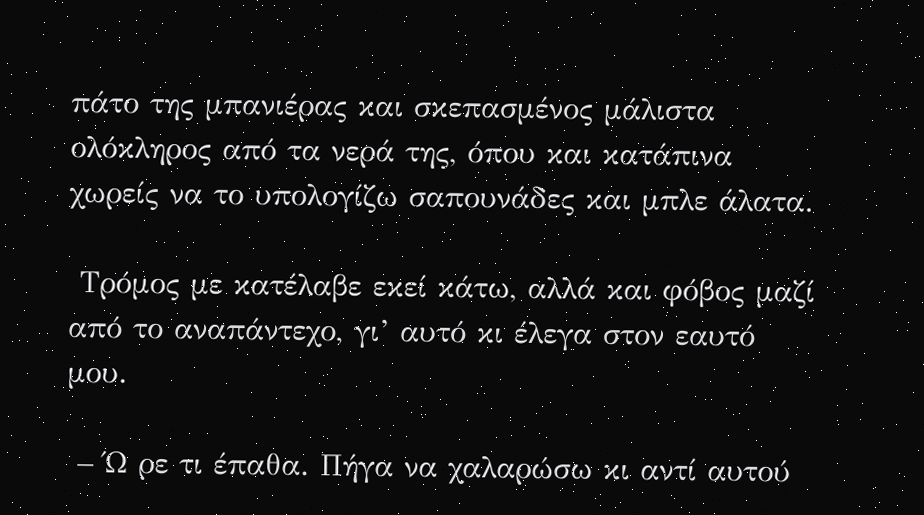πάτο της μπανιέρας και σκεπασμένος μάλιστα ολόκληρος από τα νερά της, όπου και κατάπινα χωρείς να το υπολογίζω σαπουνάδες και μπλε άλατα.

 Τρόμος με κατέλαβε εκεί κάτω, αλλά και φόβος μαζί από το αναπάντεχο, γι’ αυτό κι έλεγα στον εαυτό μου.

 – Ώ ρε τι έπαθα. Πήγα να χαλαρώσω κι αντί αυτού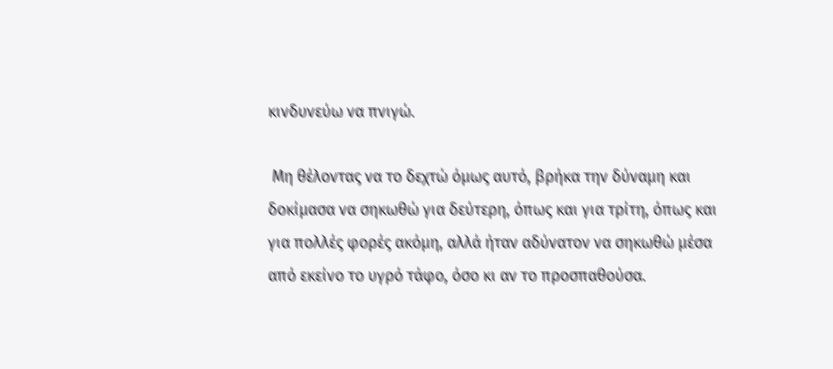κινδυνεύω να πνιγώ.

 Μη θέλοντας να το δεχτώ όμως αυτό, βρήκα την δύναμη και δοκίμασα να σηκωθώ για δεύτερη, όπως και για τρίτη, όπως και για πολλές φορές ακόμη, αλλά ήταν αδύνατον να σηκωθώ μέσα από εκείνο το υγρό τάφο, όσο κι αν το προσπαθούσα.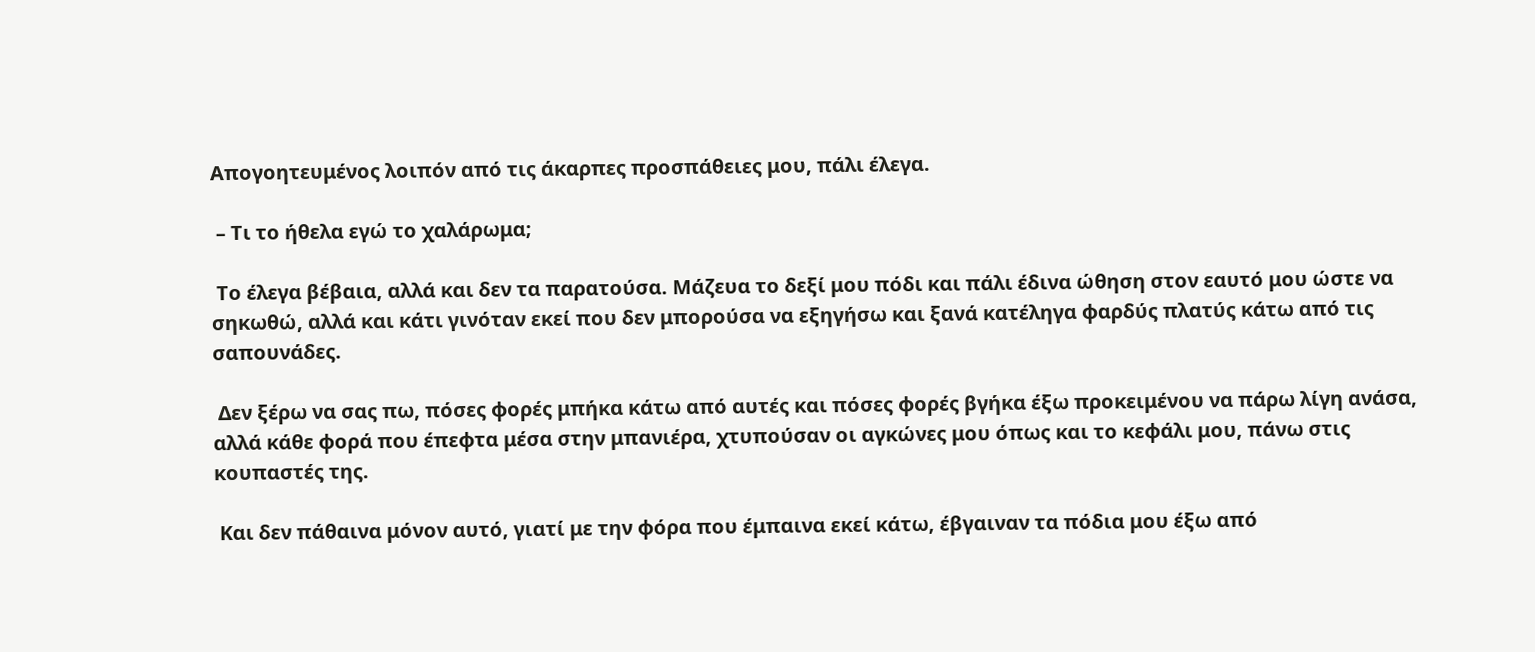Απογοητευμένος λοιπόν από τις άκαρπες προσπάθειες μου, πάλι έλεγα.

 – Τι το ήθελα εγώ το χαλάρωμα;

 Το έλεγα βέβαια, αλλά και δεν τα παρατούσα. Μάζευα το δεξί μου πόδι και πάλι έδινα ώθηση στον εαυτό μου ώστε να σηκωθώ, αλλά και κάτι γινόταν εκεί που δεν μπορούσα να εξηγήσω και ξανά κατέληγα φαρδύς πλατύς κάτω από τις σαπουνάδες.

 Δεν ξέρω να σας πω, πόσες φορές μπήκα κάτω από αυτές και πόσες φορές βγήκα έξω προκειμένου να πάρω λίγη ανάσα, αλλά κάθε φορά που έπεφτα μέσα στην μπανιέρα, χτυπούσαν οι αγκώνες μου όπως και το κεφάλι μου, πάνω στις κουπαστές της.

 Και δεν πάθαινα μόνον αυτό, γιατί με την φόρα που έμπαινα εκεί κάτω, έβγαιναν τα πόδια μου έξω από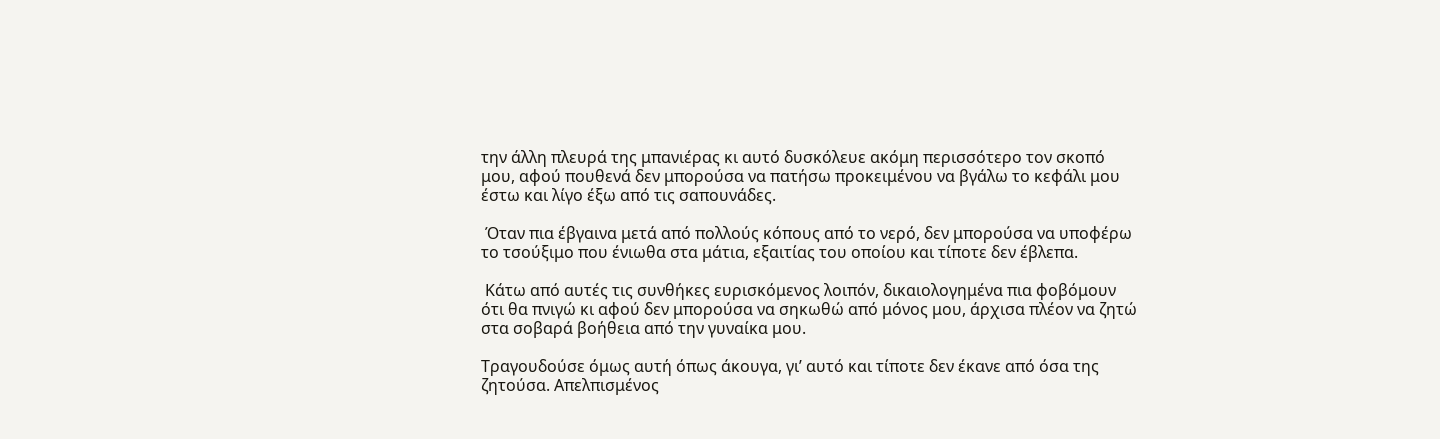την άλλη πλευρά της μπανιέρας κι αυτό δυσκόλευε ακόμη περισσότερο τον σκοπό μου, αφού πουθενά δεν μπορούσα να πατήσω προκειμένου να βγάλω το κεφάλι μου έστω και λίγο έξω από τις σαπουνάδες.

 Όταν πια έβγαινα μετά από πολλούς κόπους από το νερό, δεν μπορούσα να υποφέρω το τσούξιμο που ένιωθα στα μάτια, εξαιτίας του οποίου και τίποτε δεν έβλεπα.

 Κάτω από αυτές τις συνθήκες ευρισκόμενος λοιπόν, δικαιολογημένα πια φοβόμουν ότι θα πνιγώ κι αφού δεν μπορούσα να σηκωθώ από μόνος μου, άρχισα πλέον να ζητώ στα σοβαρά βοήθεια από την γυναίκα μου.

Τραγουδούσε όμως αυτή όπως άκουγα, γι’ αυτό και τίποτε δεν έκανε από όσα της ζητούσα. Απελπισμένος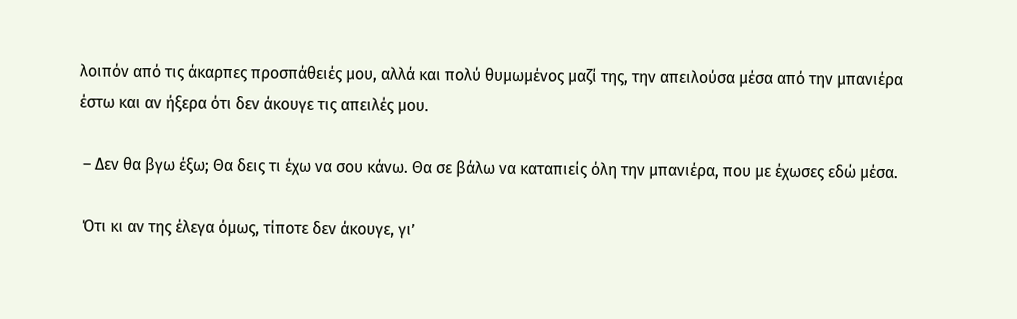λοιπόν από τις άκαρπες προσπάθειές μου, αλλά και πολύ θυμωμένος μαζί της, την απειλούσα μέσα από την μπανιέρα έστω και αν ήξερα ότι δεν άκουγε τις απειλές μου.

 – Δεν θα βγω έξω; Θα δεις τι έχω να σου κάνω. Θα σε βάλω να καταπιείς όλη την μπανιέρα, που με έχωσες εδώ μέσα.

 Ότι κι αν της έλεγα όμως, τίποτε δεν άκουγε, γι’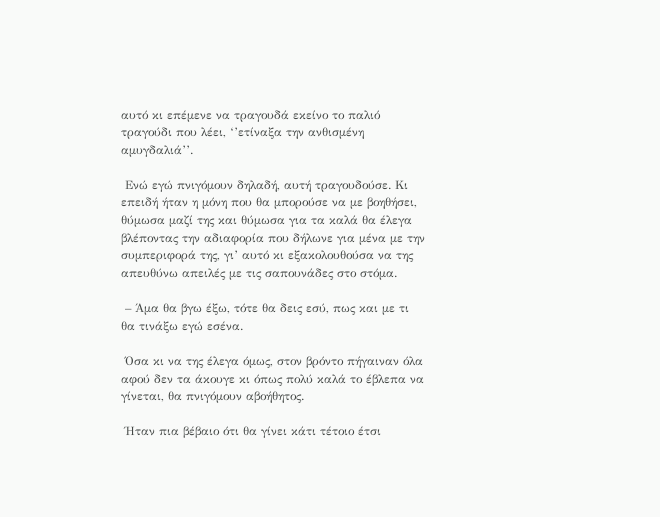αυτό κι επέμενε να τραγουδά εκείνο το παλιό τραγούδι που λέει, ‘’ετίναξα την ανθισμένη αμυγδαλιά’’.

 Ενώ εγώ πνιγόμουν δηλαδή, αυτή τραγουδούσε. Κι επειδή ήταν η μόνη που θα μπορούσε να με βοηθήσει, θύμωσα μαζί της και θύμωσα για τα καλά θα έλεγα βλέποντας την αδιαφορία που δήλωνε για μένα με την συμπεριφορά της, γι’ αυτό κι εξακολουθούσα να της απευθύνω απειλές με τις σαπουνάδες στο στόμα.

 – Άμα θα βγω έξω, τότε θα δεις εσύ, πως και με τι θα τινάξω εγώ εσένα.

 Όσα κι να της έλεγα όμως, στον βρόντο πήγαιναν όλα αφού δεν τα άκουγε κι όπως πολύ καλά το έβλεπα να γίνεται, θα πνιγόμουν αβοήθητος.

 Ήταν πια βέβαιο ότι θα γίνει κάτι τέτοιο έτσι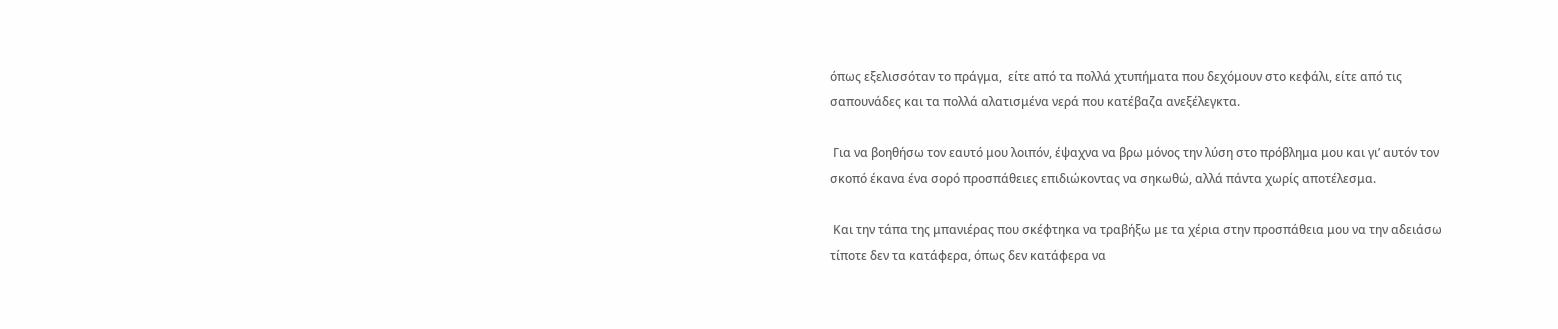όπως εξελισσόταν το πράγμα,  είτε από τα πολλά χτυπήματα που δεχόμουν στο κεφάλι, είτε από τις σαπουνάδες και τα πολλά αλατισμένα νερά που κατέβαζα ανεξέλεγκτα.

 Για να βοηθήσω τον εαυτό μου λοιπόν, έψαχνα να βρω μόνος την λύση στο πρόβλημα μου και γι’ αυτόν τον σκοπό έκανα ένα σορό προσπάθειες επιδιώκοντας να σηκωθώ, αλλά πάντα χωρίς αποτέλεσμα.

 Και την τάπα της μπανιέρας που σκέφτηκα να τραβήξω με τα χέρια στην προσπάθεια μου να την αδειάσω τίποτε δεν τα κατάφερα, όπως δεν κατάφερα να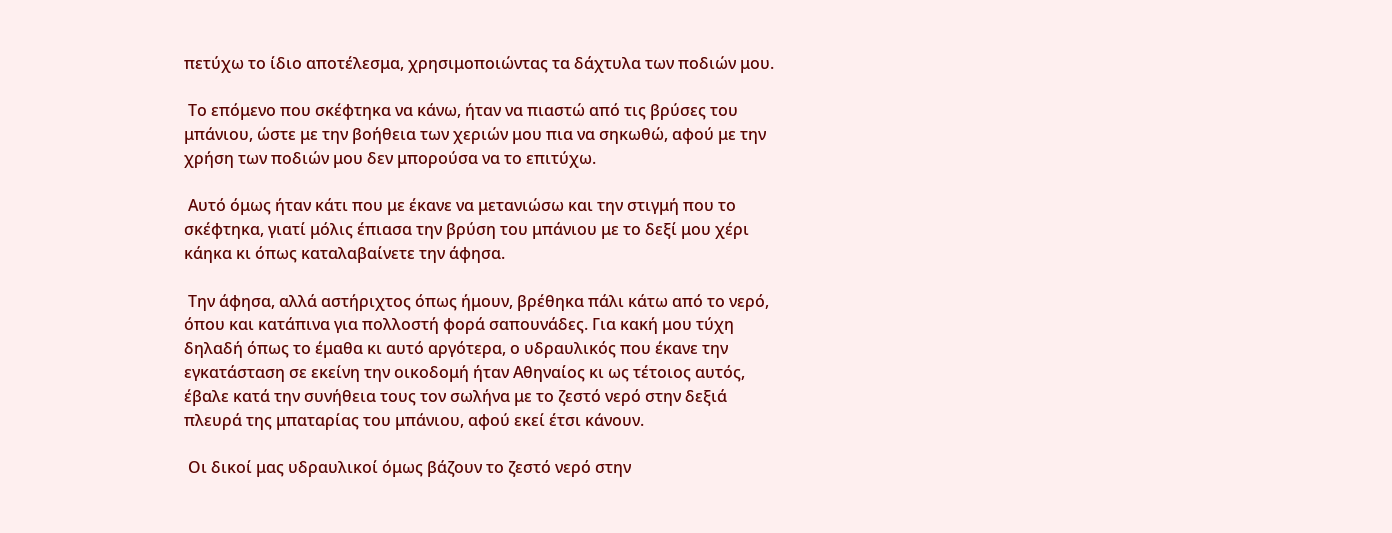πετύχω το ίδιο αποτέλεσμα, χρησιμοποιώντας τα δάχτυλα των ποδιών μου.

 Το επόμενο που σκέφτηκα να κάνω, ήταν να πιαστώ από τις βρύσες του μπάνιου, ώστε με την βοήθεια των χεριών μου πια να σηκωθώ, αφού με την χρήση των ποδιών μου δεν μπορούσα να το επιτύχω.

 Αυτό όμως ήταν κάτι που με έκανε να μετανιώσω και την στιγμή που το σκέφτηκα, γιατί μόλις έπιασα την βρύση του μπάνιου με το δεξί μου χέρι κάηκα κι όπως καταλαβαίνετε την άφησα.

 Την άφησα, αλλά αστήριχτος όπως ήμουν, βρέθηκα πάλι κάτω από το νερό, όπου και κατάπινα για πολλοστή φορά σαπουνάδες. Για κακή μου τύχη δηλαδή όπως το έμαθα κι αυτό αργότερα, ο υδραυλικός που έκανε την εγκατάσταση σε εκείνη την οικοδομή ήταν Αθηναίος κι ως τέτοιος αυτός, έβαλε κατά την συνήθεια τους τον σωλήνα με το ζεστό νερό στην δεξιά πλευρά της μπαταρίας του μπάνιου, αφού εκεί έτσι κάνουν.

 Οι δικοί μας υδραυλικοί όμως βάζουν το ζεστό νερό στην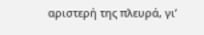αριστερή της πλευρά, γι’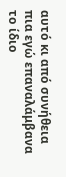αυτό κι από συνήθεια πια εγώ επαναλάμβανα το ίδιο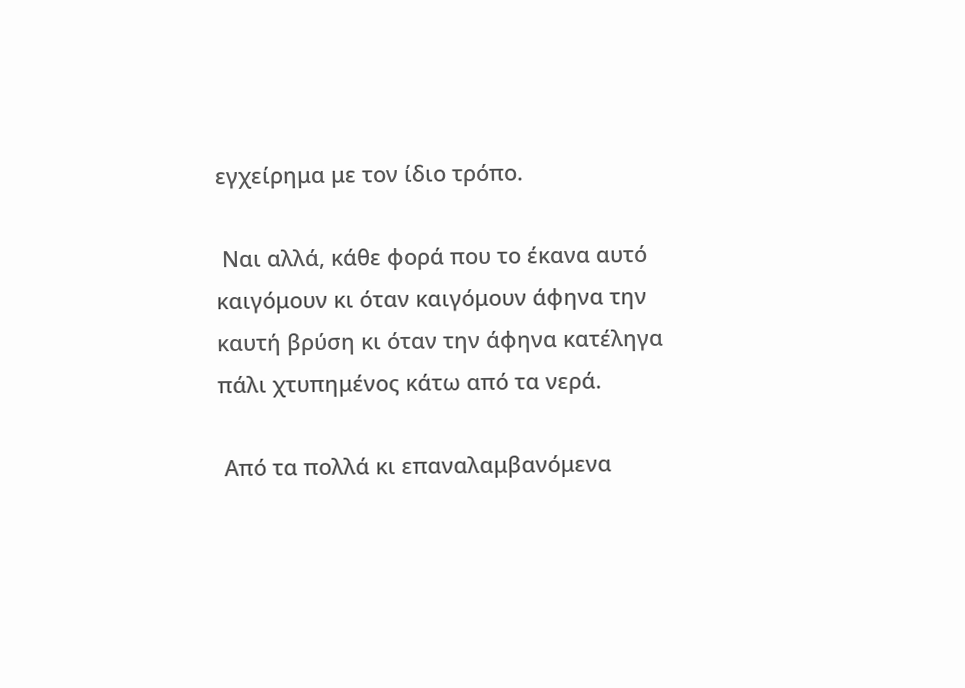εγχείρημα με τον ίδιο τρόπο.

 Ναι αλλά, κάθε φορά που το έκανα αυτό καιγόμουν κι όταν καιγόμουν άφηνα την καυτή βρύση κι όταν την άφηνα κατέληγα πάλι χτυπημένος κάτω από τα νερά.

 Από τα πολλά κι επαναλαμβανόμενα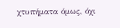χτυπήματα όμως, όχι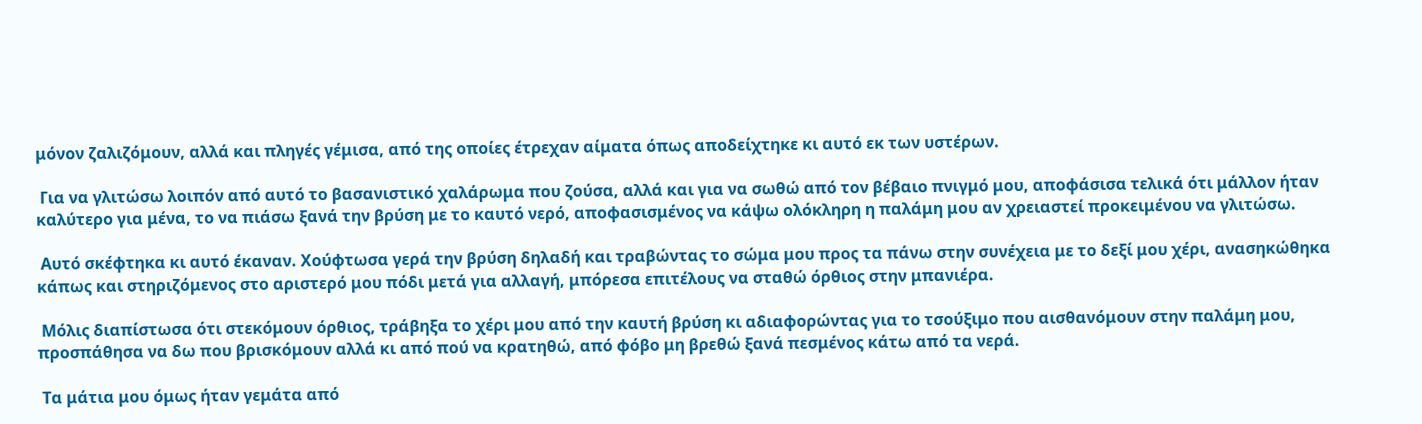μόνον ζαλιζόμουν, αλλά και πληγές γέμισα, από της οποίες έτρεχαν αίματα όπως αποδείχτηκε κι αυτό εκ των υστέρων.

 Για να γλιτώσω λοιπόν από αυτό το βασανιστικό χαλάρωμα που ζούσα, αλλά και για να σωθώ από τον βέβαιο πνιγμό μου, αποφάσισα τελικά ότι μάλλον ήταν καλύτερο για μένα, το να πιάσω ξανά την βρύση με το καυτό νερό, αποφασισμένος να κάψω ολόκληρη η παλάμη μου αν χρειαστεί προκειμένου να γλιτώσω.

 Αυτό σκέφτηκα κι αυτό έκαναν. Χούφτωσα γερά την βρύση δηλαδή και τραβώντας το σώμα μου προς τα πάνω στην συνέχεια με το δεξί μου χέρι, ανασηκώθηκα κάπως και στηριζόμενος στο αριστερό μου πόδι μετά για αλλαγή, μπόρεσα επιτέλους να σταθώ όρθιος στην μπανιέρα.

 Μόλις διαπίστωσα ότι στεκόμουν όρθιος, τράβηξα το χέρι μου από την καυτή βρύση κι αδιαφορώντας για το τσούξιμο που αισθανόμουν στην παλάμη μου, προσπάθησα να δω που βρισκόμουν αλλά κι από πού να κρατηθώ, από φόβο μη βρεθώ ξανά πεσμένος κάτω από τα νερά.

 Τα μάτια μου όμως ήταν γεμάτα από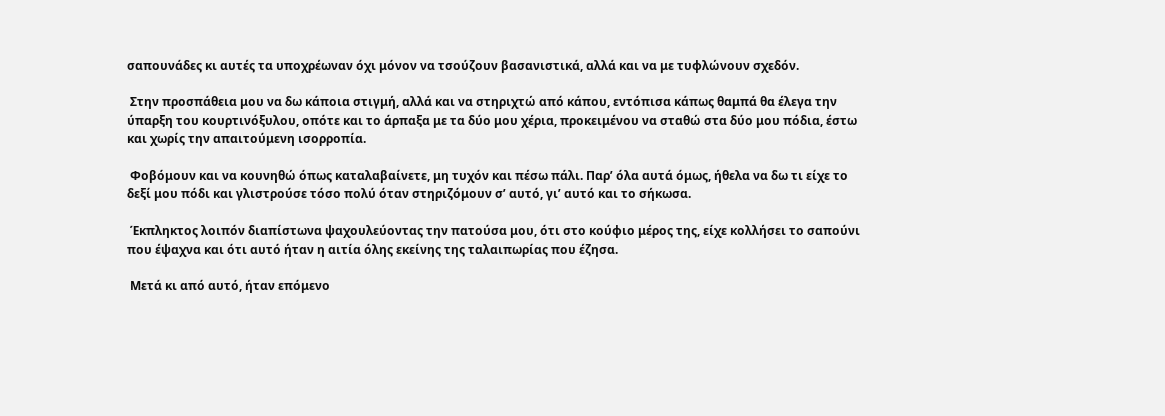σαπουνάδες κι αυτές τα υποχρέωναν όχι μόνον να τσούζουν βασανιστικά, αλλά και να με τυφλώνουν σχεδόν.

 Στην προσπάθεια μου να δω κάποια στιγμή, αλλά και να στηριχτώ από κάπου, εντόπισα κάπως θαμπά θα έλεγα την ύπαρξη του κουρτινόξυλου, οπότε και το άρπαξα με τα δύο μου χέρια, προκειμένου να σταθώ στα δύο μου πόδια, έστω και χωρίς την απαιτούμενη ισορροπία.

 Φοβόμουν και να κουνηθώ όπως καταλαβαίνετε, μη τυχόν και πέσω πάλι. Παρ’ όλα αυτά όμως, ήθελα να δω τι είχε το δεξί μου πόδι και γλιστρούσε τόσο πολύ όταν στηριζόμουν σ’ αυτό, γι’ αυτό και το σήκωσα.

 Έκπληκτος λοιπόν διαπίστωνα ψαχουλεύοντας την πατούσα μου, ότι στο κούφιο μέρος της, είχε κολλήσει το σαπούνι που έψαχνα και ότι αυτό ήταν η αιτία όλης εκείνης της ταλαιπωρίας που έζησα.

 Μετά κι από αυτό, ήταν επόμενο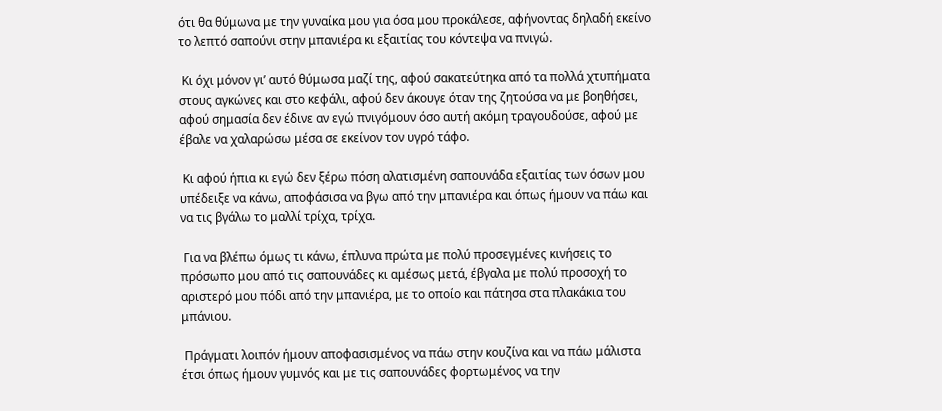ότι θα θύμωνα με την γυναίκα μου για όσα μου προκάλεσε, αφήνοντας δηλαδή εκείνο το λεπτό σαπούνι στην μπανιέρα κι εξαιτίας του κόντεψα να πνιγώ.

 Κι όχι μόνον γι’ αυτό θύμωσα μαζί της, αφού σακατεύτηκα από τα πολλά χτυπήματα στους αγκώνες και στο κεφάλι, αφού δεν άκουγε όταν της ζητούσα να με βοηθήσει, αφού σημασία δεν έδινε αν εγώ πνιγόμουν όσο αυτή ακόμη τραγουδούσε, αφού με έβαλε να χαλαρώσω μέσα σε εκείνον τον υγρό τάφο.

 Κι αφού ήπια κι εγώ δεν ξέρω πόση αλατισμένη σαπουνάδα εξαιτίας των όσων μου υπέδειξε να κάνω, αποφάσισα να βγω από την μπανιέρα και όπως ήμουν να πάω και να τις βγάλω το μαλλί τρίχα, τρίχα.

 Για να βλέπω όμως τι κάνω, έπλυνα πρώτα με πολύ προσεγμένες κινήσεις το πρόσωπο μου από τις σαπουνάδες κι αμέσως μετά, έβγαλα με πολύ προσοχή το αριστερό μου πόδι από την μπανιέρα, με το οποίο και πάτησα στα πλακάκια του μπάνιου.

 Πράγματι λοιπόν ήμουν αποφασισμένος να πάω στην κουζίνα και να πάω μάλιστα έτσι όπως ήμουν γυμνός και με τις σαπουνάδες φορτωμένος να την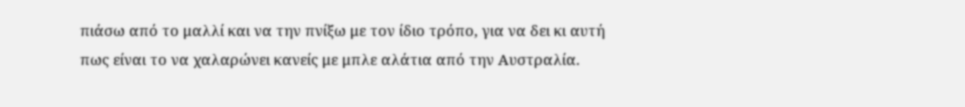πιάσω από το μαλλί και να την πνίξω με τον ίδιο τρόπο, για να δει κι αυτή πως είναι το να χαλαρώνει κανείς με μπλε αλάτια από την Αυστραλία.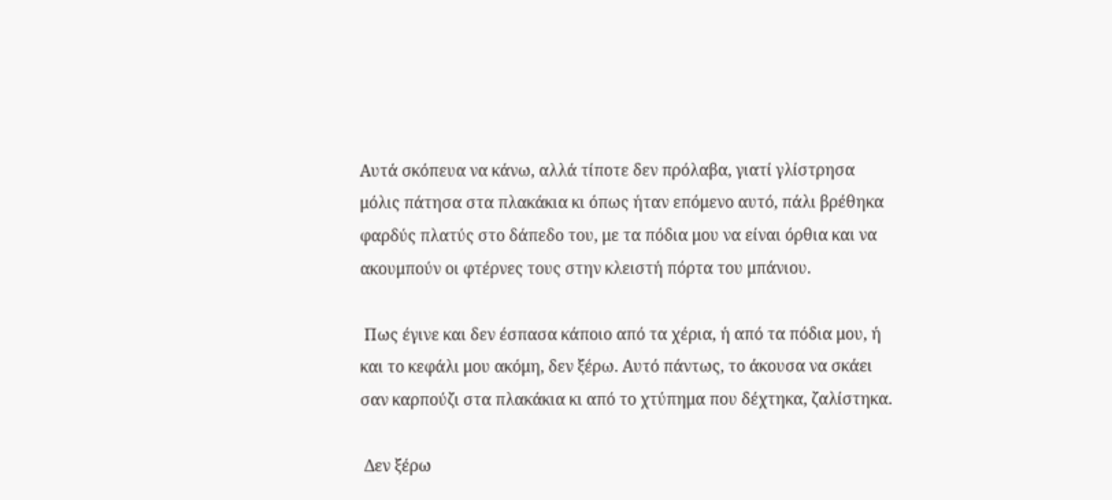Αυτά σκόπευα να κάνω, αλλά τίποτε δεν πρόλαβα, γιατί γλίστρησα μόλις πάτησα στα πλακάκια κι όπως ήταν επόμενο αυτό, πάλι βρέθηκα φαρδύς πλατύς στο δάπεδο του, με τα πόδια μου να είναι όρθια και να ακουμπούν οι φτέρνες τους στην κλειστή πόρτα του μπάνιου.

 Πως έγινε και δεν έσπασα κάποιο από τα χέρια, ή από τα πόδια μου, ή και το κεφάλι μου ακόμη, δεν ξέρω. Αυτό πάντως, το άκουσα να σκάει σαν καρπούζι στα πλακάκια κι από το χτύπημα που δέχτηκα, ζαλίστηκα.

 Δεν ξέρω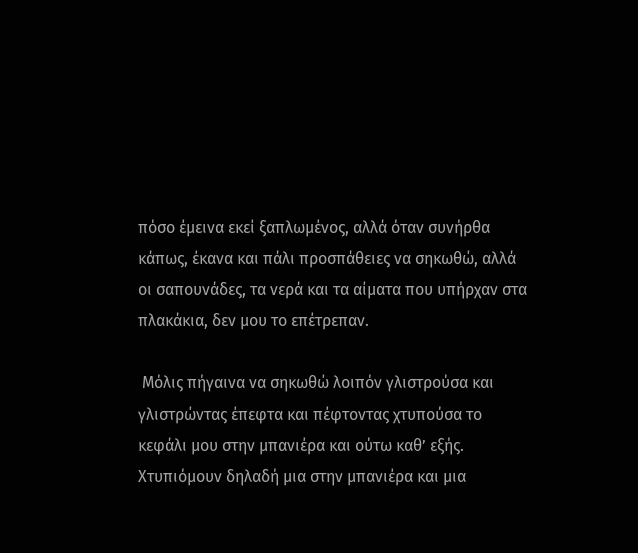πόσο έμεινα εκεί ξαπλωμένος, αλλά όταν συνήρθα κάπως, έκανα και πάλι προσπάθειες να σηκωθώ, αλλά οι σαπουνάδες, τα νερά και τα αίματα που υπήρχαν στα πλακάκια, δεν μου το επέτρεπαν.

 Μόλις πήγαινα να σηκωθώ λοιπόν γλιστρούσα και γλιστρώντας έπεφτα και πέφτοντας χτυπούσα το κεφάλι μου στην μπανιέρα και ούτω καθ’ εξής. Χτυπιόμουν δηλαδή μια στην μπανιέρα και μια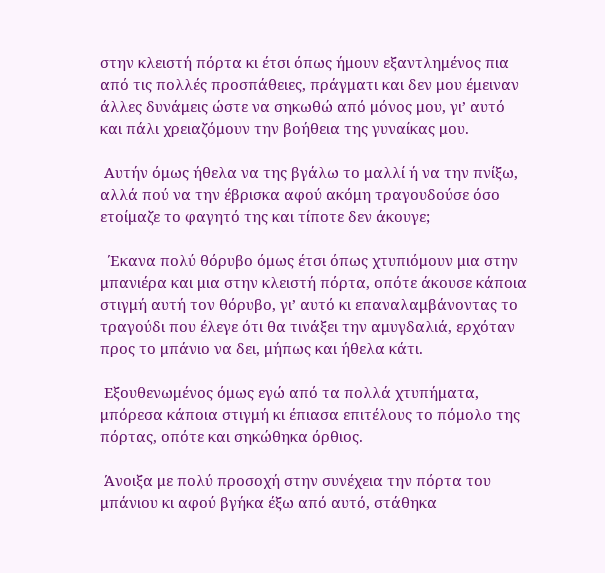στην κλειστή πόρτα κι έτσι όπως ήμουν εξαντλημένος πια από τις πολλές προσπάθειες, πράγματι και δεν μου έμειναν άλλες δυνάμεις ώστε να σηκωθώ από μόνος μου, γι’ αυτό και πάλι χρειαζόμουν την βοήθεια της γυναίκας μου.

 Αυτήν όμως ήθελα να της βγάλω το μαλλί ή να την πνίξω, αλλά πού να την έβρισκα αφού ακόμη τραγουδούσε όσο ετοίμαζε το φαγητό της και τίποτε δεν άκουγε;

  Έκανα πολύ θόρυβο όμως έτσι όπως χτυπιόμουν μια στην μπανιέρα και μια στην κλειστή πόρτα, οπότε άκουσε κάποια στιγμή αυτή τον θόρυβο, γι’ αυτό κι επαναλαμβάνοντας το τραγούδι που έλεγε ότι θα τινάξει την αμυγδαλιά, ερχόταν προς το μπάνιο να δει, μήπως και ήθελα κάτι.

 Εξουθενωμένος όμως εγώ από τα πολλά χτυπήματα, μπόρεσα κάποια στιγμή κι έπιασα επιτέλους το πόμολο της πόρτας, οπότε και σηκώθηκα όρθιος.

 Άνοιξα με πολύ προσοχή στην συνέχεια την πόρτα του μπάνιου κι αφού βγήκα έξω από αυτό, στάθηκα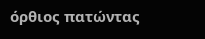όρθιος πατώντας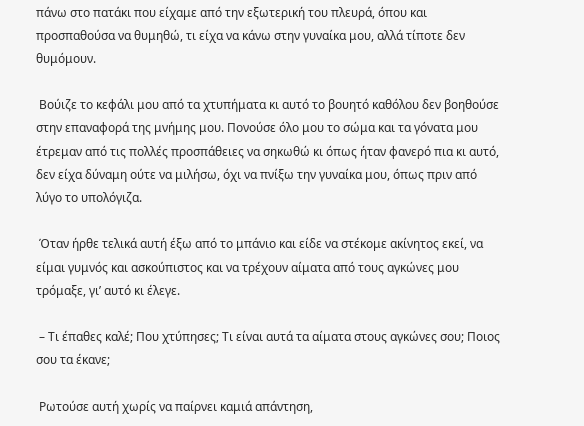πάνω στο πατάκι που είχαμε από την εξωτερική του πλευρά, όπου και προσπαθούσα να θυμηθώ, τι είχα να κάνω στην γυναίκα μου, αλλά τίποτε δεν θυμόμουν.

 Βούιζε το κεφάλι μου από τα χτυπήματα κι αυτό το βουητό καθόλου δεν βοηθούσε στην επαναφορά της μνήμης μου. Πονούσε όλο μου το σώμα και τα γόνατα μου έτρεμαν από τις πολλές προσπάθειες να σηκωθώ κι όπως ήταν φανερό πια κι αυτό, δεν είχα δύναμη ούτε να μιλήσω, όχι να πνίξω την γυναίκα μου, όπως πριν από λύγο το υπολόγιζα.

 Όταν ήρθε τελικά αυτή έξω από το μπάνιο και είδε να στέκομε ακίνητος εκεί, να είμαι γυμνός και ασκούπιστος και να τρέχουν αίματα από τους αγκώνες μου τρόμαξε, γι’ αυτό κι έλεγε.

 – Τι έπαθες καλέ; Που χτύπησες; Τι είναι αυτά τα αίματα στους αγκώνες σου; Ποιος σου τα έκανε;

 Ρωτούσε αυτή χωρίς να παίρνει καμιά απάντηση,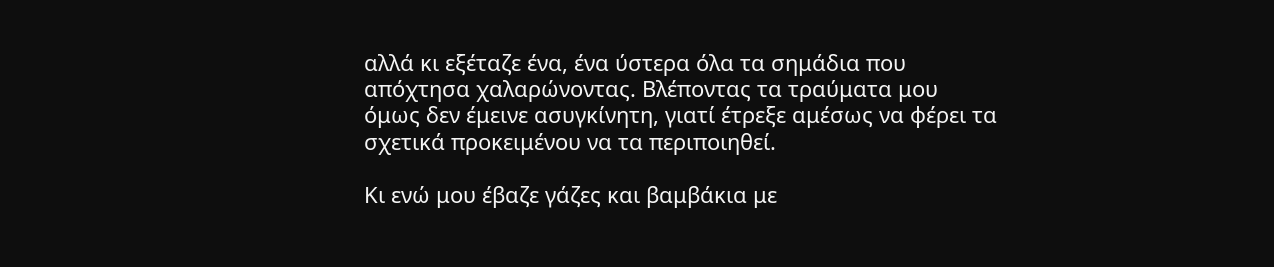αλλά κι εξέταζε ένα, ένα ύστερα όλα τα σημάδια που απόχτησα χαλαρώνοντας. Βλέποντας τα τραύματα μου όμως δεν έμεινε ασυγκίνητη, γιατί έτρεξε αμέσως να φέρει τα σχετικά προκειμένου να τα περιποιηθεί.

Κι ενώ μου έβαζε γάζες και βαμβάκια με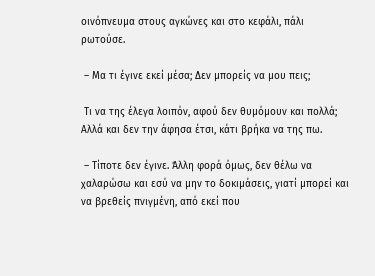οινόπνευμα στους αγκώνες και στο κεφάλι, πάλι ρωτούσε.

 – Μα τι έγινε εκεί μέσα; Δεν μπορείς να μου πεις;

 Τι να της έλεγα λοιπόν, αφού δεν θυμόμουν και πολλά; Αλλά και δεν την άφησα έτσι, κάτι βρήκα να της πω.

 – Τίποτε δεν έγινε. Άλλη φορά όμως, δεν θέλω να χαλαρώσω και εσύ να μην το δοκιμάσεις, γιατί μπορεί και να βρεθείς πνιγμένη, από εκεί που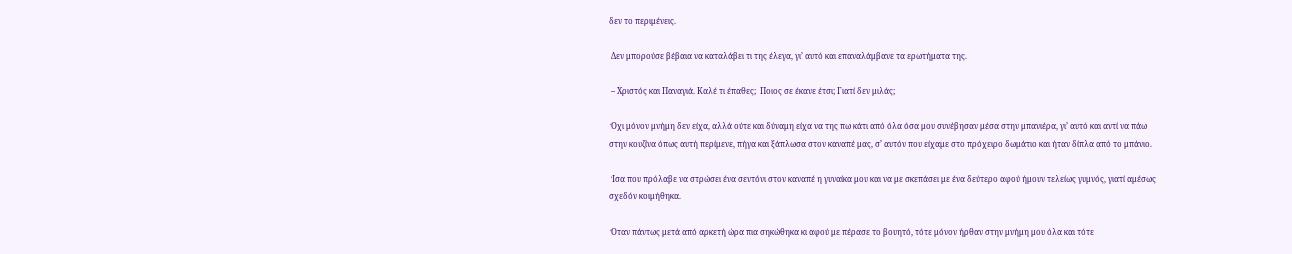δεν το περιμένεις.

 Δεν μπορούσε βέβαια να καταλάβει τι της έλεγα, γι’ αυτό και επαναλάμβανε τα ερωτήματα της.

 – Χριστός και Παναγιά. Καλέ τι έπαθες;  Ποιος σε έκανε έτσι; Γιατί δεν μιλάς;

 Όχι μόνον μνήμη δεν είχα, αλλά ούτε και δύναμη είχα να της πω κάτι από όλα όσα μου συνέβησαν μέσα στην μπανιέρα, γι’ αυτό και αντί να πάω στην κουζίνα όπως αυτή περίμενε, πήγα και ξάπλωσα στον καναπέ μας, σ’ αυτόν που είχαμε στο πρόχειρο δωμάτιο και ήταν δίπλα από το μπάνιο.

 Ίσα που πρόλαβε να στρώσει ένα σεντόνι στον καναπέ η γυναίκα μου και να με σκεπάσει με ένα δεύτερο αφού ήμουν τελείως γυμνός, γιατί αμέσως σχεδόν κοιμήθηκα.

 Όταν πάντως μετά από αρκετή ώρα πια σηκώθηκα κι αφού με πέρασε το βουητό, τότε μόνον ήρθαν στην μνήμη μου όλα και τότε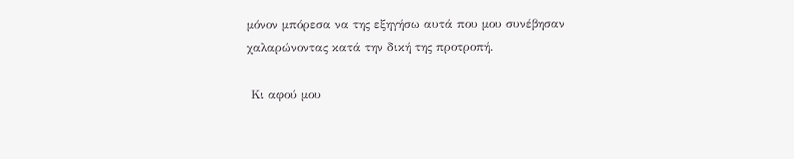μόνον μπόρεσα να της εξηγήσω αυτά που μου συνέβησαν χαλαρώνοντας κατά την δική της προτροπή.

 Κι αφού μου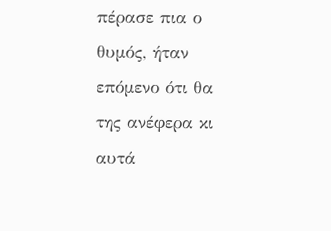πέρασε πια ο θυμός, ήταν επόμενο ότι θα της ανέφερα κι αυτά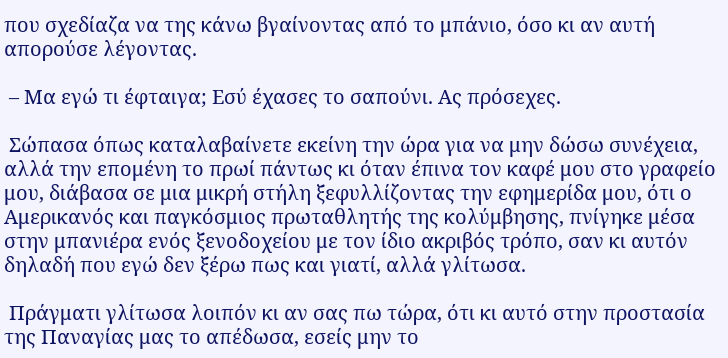που σχεδίαζα να της κάνω βγαίνοντας από το μπάνιο, όσο κι αν αυτή απορούσε λέγοντας.

 – Μα εγώ τι έφταιγα; Εσύ έχασες το σαπούνι. Ας πρόσεχες.

 Σώπασα όπως καταλαβαίνετε εκείνη την ώρα για να μην δώσω συνέχεια, αλλά την επομένη το πρωί πάντως κι όταν έπινα τον καφέ μου στο γραφείο μου, διάβασα σε μια μικρή στήλη ξεφυλλίζοντας την εφημερίδα μου, ότι ο Αμερικανός και παγκόσμιος πρωταθλητής της κολύμβησης, πνίγηκε μέσα στην μπανιέρα ενός ξενοδοχείου με τον ίδιο ακριβός τρόπο, σαν κι αυτόν δηλαδή που εγώ δεν ξέρω πως και γιατί, αλλά γλίτωσα.

 Πράγματι γλίτωσα λοιπόν κι αν σας πω τώρα, ότι κι αυτό στην προστασία της Παναγίας μας το απέδωσα, εσείς μην το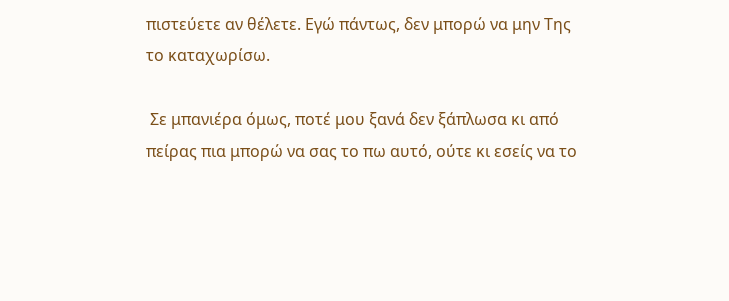πιστεύετε αν θέλετε. Εγώ πάντως, δεν μπορώ να μην Της το καταχωρίσω.

 Σε μπανιέρα όμως, ποτέ μου ξανά δεν ξάπλωσα κι από πείρας πια μπορώ να σας το πω αυτό, ούτε κι εσείς να το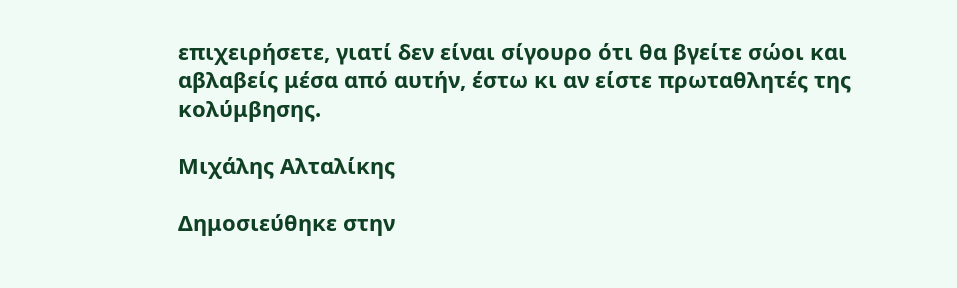επιχειρήσετε, γιατί δεν είναι σίγουρο ότι θα βγείτε σώοι και αβλαβείς μέσα από αυτήν, έστω κι αν είστε πρωταθλητές της κολύμβησης.

Μιχάλης Αλταλίκης

Δημοσιεύθηκε στην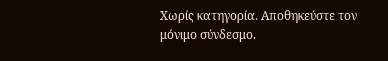Χωρίς κατηγορία. Αποθηκεύστε τον μόνιμο σύνδεσμο.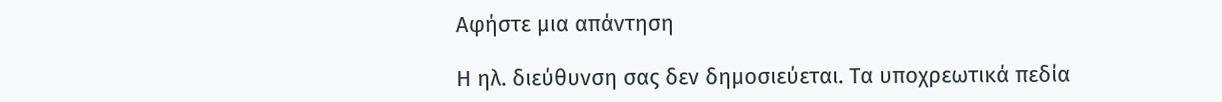Αφήστε μια απάντηση

Η ηλ. διεύθυνση σας δεν δημοσιεύεται. Τα υποχρεωτικά πεδία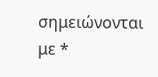σημειώνονται με *